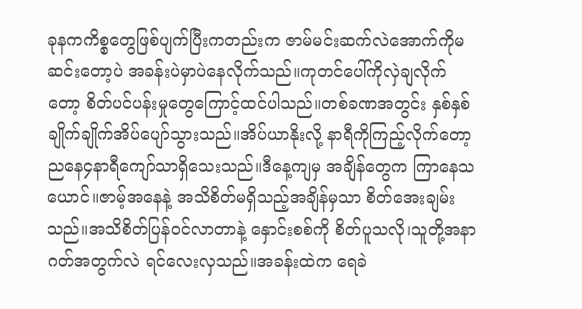ခုနကကိစ္စတွေဖြစ်ပျက်ပြီးကတည်းက ဇာမ်မင်းဆက်လဲအောက်ကိုမဆင်းတော့ပဲ အခန်းပဲမှာပဲနေလိုက်သည်။ကုတင်ပေါ်ကိုလှဲချလိုက်တော့ စိတ်ပင်ပန်းမှုတွေကြောင့်ထင်ပါသည်။တစ်ခဏအတွင်း နှစ်နှစ်ချိုက်ချိုက်အိပ်ပျော်သွားသည်။အိပ်ယာနိုးလို့ နာရီကိုကြည့်လိုက်တော့ညနေ၄နာရီကျော်သာရှိသေးသည်။ဒီနေ့ကျမှ အချိန်တွေက ကြာနေသယောင်။ဇာမ့်အနေနဲ့ အသိစိတ်မရှိသည့်အချိန်မှသာ စိတ်အေးချမ်းသည်။အသိစိတ်ပြန်၀င်လာတာနဲ့ နှောင်းစစ်ကို စိတ်ပူသလို၊သူတို့အနာဂတ်အတွက်လဲ ရင်လေးလှသည်။အခန်းထဲက ရေခဲ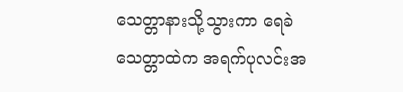သေတ္တာနားသို့သွားကာ ရေခဲသေတ္တာထဲက အရက်ပုလင်းအ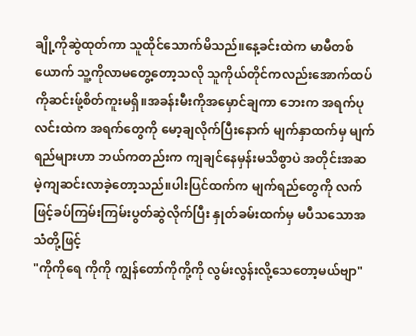ချို့ကိုဆွဲထုတ်ကာ သူထိုင်သောက်မိသည်။နေ့ခင်းထဲက မာမီတစ်ယောက် သူ့ကိုလာမတွေ့တော့သလို သူကိုယ်တိုင်ကလည်းအောက်ထပ်ကိုဆင်းဖ်ု့စိတ်ကူးမရှိ။အခန်းမီးကိုအမှောင်ချကာ ဘေးက အရက်ပုလင်းထဲက အရက်တွေကို မော့ချလိုက်ပြီးနောက် မျက်နှာထက်မှ မျက်ရည်များဟာ ဘယ်ကတည်းက ကျချင်နေမှန်းမသိစွာပဲ အတိုင်းအဆမဲ့ကျဆင်းလာခဲ့တော့သည်။ပါးပြင်ထက်က မျက်ရည်တွေကို လက်ဖြင့်ခပ်ကြမ်းကြမ်းပွတ်ဆွဲလိုက်ပြီး နှုတ်ခမ်းထက်မှ မပီသသောအသံတို့ဖြင့်
"ကိုကိုရေ ကိုကို ကျွန်တော်ကိုကို့ကို လွမ်းလွန်းလို့သေတော့မယ်ဗျာ"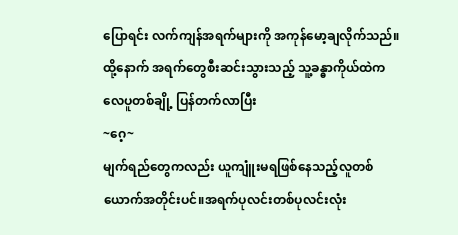ပြောရင်း လက်ကျန်အရက်များကို အကုန်မော့ချလိုက်သည်။ထို့နောက် အရက်တွေစီးဆင်းသွားသည့် သူ့ခန္ဓာကိုယ်ထဲက လေပူတစ်ချို့ ပြန်တက်လာပြီး
~ဂေ့~
မျက်ရည်တွေကလည်း ယူကျူံးမရဖြစ်နေသည့်လူတစ်ယောက်အတိုင်းပင်။အရက်ပုလင်းတစ်ပုလင်းလုံး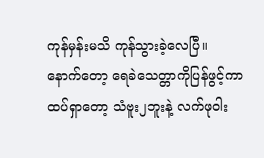ကုန်မှန်းမသိ ကုန်သွားခဲ့လေပြီ။
နောက်တော့ ရေခဲသေတ္တာကိုပြန်ဖွင့်ကာ ထပ်ရှာတော့ သံဗူး၂ဘူးနဲ့ လက်ဖု၀ါး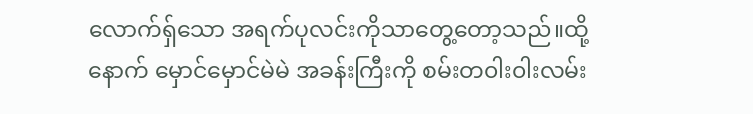လောက်ရှ်သော အရက်ပုလင်းကိုသာတွေ့တော့သည်။ထို့နောက် မှောင်မှောင်မဲမဲ အခန်းကြီးကို စမ်းတ၀ါး၀ါးလမ်း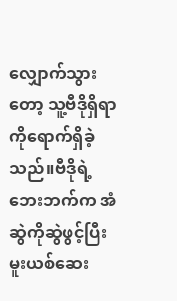လျှောက်သွားတော့ သူ့ဗီဒိုရှိရာကိုရောက်ရှိခဲ့သည်။ဗီဒိုရဲ့ဘေးဘက်က အံဆွဲကိုဆွဲဖွင့်ပြီး မူးယစ်ဆေး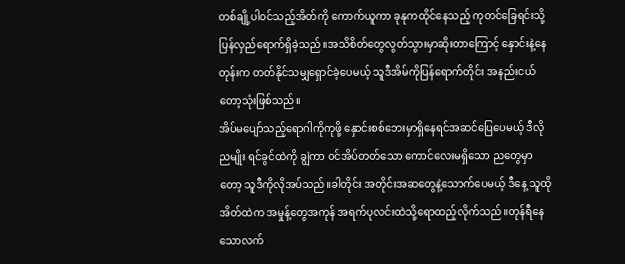တစ်ချို့ပါ၀င်သည့်အိတ်ကို ကောက်ယူကာ ခုနုကထိုင်နေသည့် ကုတင်ခြေရင်းသို့ ပြန်လှည်ရောက်ရှိခဲ့သည်။အသိစိတ်တွေလွတ်သွားမှာဆိုးတာကြောင့် နှောင်းနဲ့နေတုန်းက တတ်နိုင်သမျှရှောင်ခဲ့ပေမယ့် သူဒီအိမ်ကိုပြန်ရောက်တိုင်း အနည်းငယ်တော့သုံးဖြစ်သည်။
အိပ်မပျော်သည့်ရောဂါကိုကုဖို့ နှောင်းစစ်ဘေးမှာရှိနေရင်အဆင်ပြေပေမယ့် ဒီလိုညမျိုး ရင်ခွင်ထဲကို ချွဲကာ ၀င်အိပ်တတ်သော ကောင်လေးမရှိသော ညတွေမှာတော့ သူဒီကိုလိုအပ်သည်။ခါတိုင်း အတိုင်းအဆတွေနဲ့သောက်ပေမယ့် ဒီနေ့ သူထိုအိတ်ထဲက အမှုန့်တွေအကုန် အရက်ပုလင်းထဲသို့ရောထည့်လိုက်သည်။တုန်ရီနေသောလက်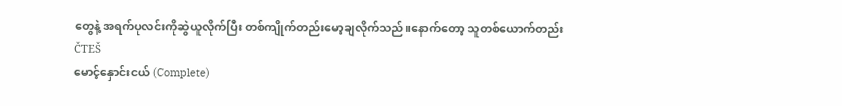တွေနဲ့ အရက်ပုလင်းကိုဆွဲယူလိုက်ပြီး တစ်ကျိုက်တည်းမော့ချလိုက်သည်။နောက်တော့ သူတစ်ယောက်တည်း
ČTEŠ
မောင့်နှောင်းငယ် (Complete)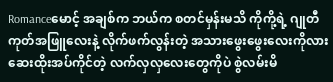Romanceမောင့် အချစ်က ဘယ်က စတင်မှန်းမသိ ကိုကို့ရဲ့ ဂျုတီကုတ်အဖြူလေးနဲ့ လိုက်ဖက်လွန်းတဲ့ အသားဖွေးဖွေးလေးကိုလား ဆေးထိုးအပ်ကိုင်တဲ့ လက်လှလှလေးတွေကိုပဲ စွဲလမ်းမိ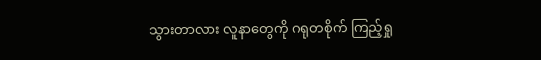သွားတာလား လူနာတွေကို ဂရုတစိုက် ကြည့်ရှု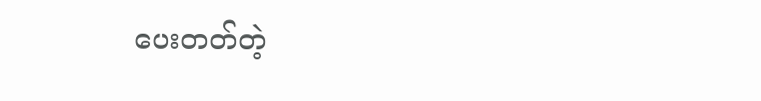ပေးတတ်တဲ့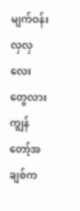မျက်ဝန်းလှလှလေးတွေလား ကျွန်တော့်အချစ်က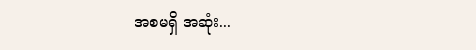အစမရှိ အဆုံး...